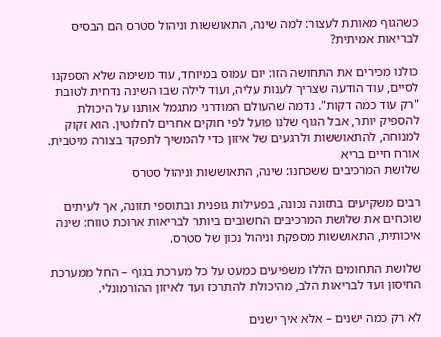כשהגוף מאותת לעצור: למה שינה, התאוששות וניהול סטרס הם הבסיס לבריאות אמיתית?

כולנו מכירים את התחושה הזו: יום עמוס במיוחד, עוד משימה שלא הספקנו לסיים, עוד הודעה שצריך לענות עליה, ועוד לילה שבו השינה נדחית לטובת "רק עוד כמה דקות". נדמה שהעולם המודרני מתגמל אותנו על היכולת להספיק יותר, אבל הגוף שלנו פועל לפי חוקים אחרים לחלוטין. הוא זקוק למנוחה, להתאוששות ולרגעים של איזון כדי להמשיך לתפקד בצורה מיטבית.
אורח חיים בריא
שלושת המרכיבים ששכחנו: שינה, התאוששות וניהול סטרס

רבים משקיעים בתזונה נכונה, בפעילות גופנית ובתוספי תזונה, אך לעיתים שוכחים את שלושת המרכיבים החשובים ביותר לבריאות ארוכת טווח: שינה איכותית, התאוששות מספקת וניהול נכון של סטרס.

שלושת התחומים הללו משפיעים כמעט על כל מערכת בגוף – החל ממערכת החיסון ועד לבריאות הלב, מהיכולת להתרכז ועד לאיזון ההורמונלי.

לא רק כמה ישנים – אלא איך ישנים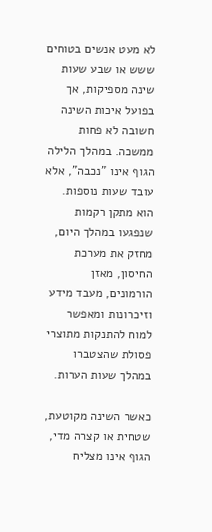לא מעט אנשים בטוחים ששש או שבע שעות שינה מספיקות, אך בפועל איכות השינה חשובה לא פחות ממשכה. במהלך הלילה הגוף אינו "נכבה", אלא עובד שעות נוספות. הוא מתקן רקמות שנפגעו במהלך היום, מחזק את מערכת החיסון, מאזן הורמונים, מעבד מידע וזיכרונות ומאפשר למוח להתנקות מתוצרי פסולת שהצטברו במהלך שעות הערות.

כאשר השינה מקוטעת, שטחית או קצרה מדי, הגוף אינו מצליח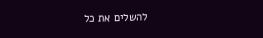להשלים את כל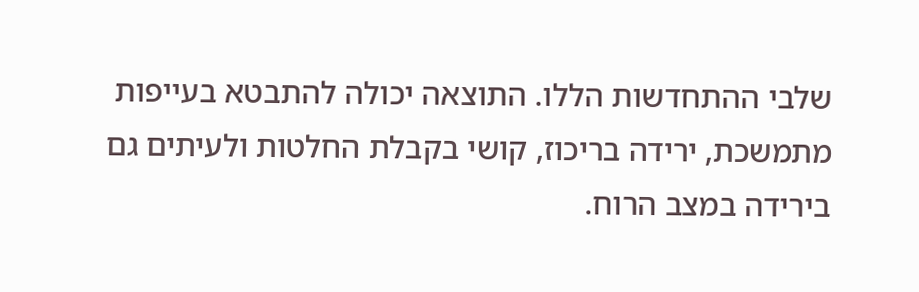שלבי ההתחדשות הללו. התוצאה יכולה להתבטא בעייפות מתמשכת, ירידה בריכוז, קושי בקבלת החלטות ולעיתים גם בירידה במצב הרוח.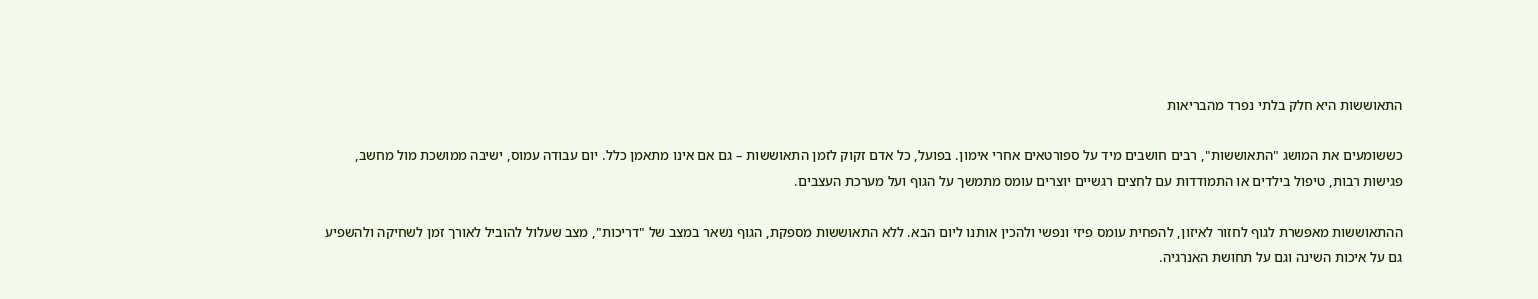התאוששות היא חלק בלתי נפרד מהבריאות

כששומעים את המושג "התאוששות", רבים חושבים מיד על ספורטאים אחרי אימון. בפועל, כל אדם זקוק לזמן התאוששות – גם אם אינו מתאמן כלל. יום עבודה עמוס, ישיבה ממושכת מול מחשב, פגישות רבות, טיפול בילדים או התמודדות עם לחצים רגשיים יוצרים עומס מתמשך על הגוף ועל מערכת העצבים.

ההתאוששות מאפשרת לגוף לחזור לאיזון, להפחית עומס פיזי ונפשי ולהכין אותנו ליום הבא. ללא התאוששות מספקת, הגוף נשאר במצב של "דריכות", מצב שעלול להוביל לאורך זמן לשחיקה ולהשפיע גם על איכות השינה וגם על תחושת האנרגיה.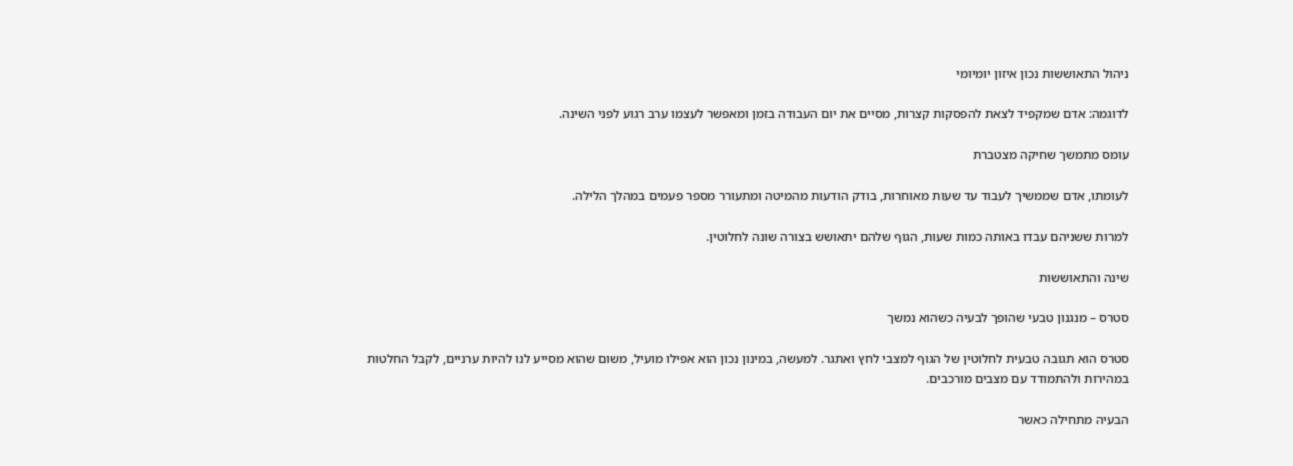ניהול התאוששות נכון איזון יומיומי

לדוגמה: אדם שמקפיד לצאת להפסקות קצרות, מסיים את יום העבודה בזמן ומאפשר לעצמו ערב רגוע לפני השינה.

עומס מתמשך שחיקה מצטברת

לעומתו, אדם שממשיך לעבוד עד שעות מאוחרות, בודק הודעות מהמיטה ומתעורר מספר פעמים במהלך הלילה.

למרות ששניהם עבדו באותה כמות שעות, הגוף שלהם יתאושש בצורה שונה לחלוטין.

שינה והתאוששות

סטרס – מנגנון טבעי שהופך לבעיה כשהוא נמשך

סטרס הוא תגובה טבעית לחלוטין של הגוף למצבי לחץ ואתגר. למעשה, במינון נכון הוא אפילו מועיל, משום שהוא מסייע לנו להיות ערניים, לקבל החלטות במהירות ולהתמודד עם מצבים מורכבים.

הבעיה מתחילה כאשר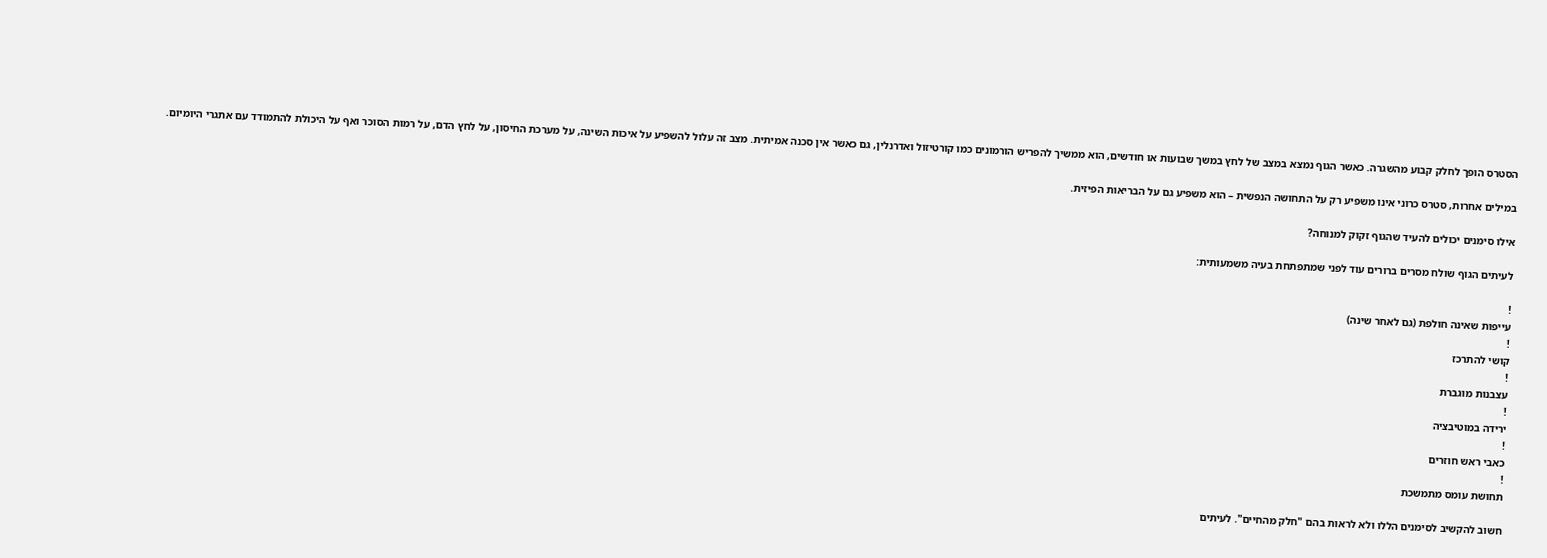הסטרס הופך לחלק קבוע מהשגרה. כאשר הגוף נמצא במצב של לחץ במשך שבועות או חודשים, הוא ממשיך להפריש הורמונים כמו קורטיזול ואדרנלין, גם כאשר אין סכנה אמיתית. מצב זה עלול להשפיע על איכות השינה, על מערכת החיסון, על לחץ הדם, על רמות הסוכר ואף על היכולת להתמודד עם אתגרי היומיום.

במילים אחרות, סטרס כרוני אינו משפיע רק על התחושה הנפשית – הוא משפיע גם על הבריאות הפיזית.

אילו סימנים יכולים להעיד שהגוף זקוק למנוחה?

לעיתים הגוף שולח מסרים ברורים עוד לפני שמתפתחת בעיה משמעותית:

!
עייפות שאינה חולפת (גם לאחר שינה)
!
קושי להתרכז
!
עצבנות מוגברת
!
ירידה במוטיבציה
!
כאבי ראש חוזרים
!
תחושת עומס מתמשכת

חשוב להקשיב לסימנים הללו ולא לראות בהם "חלק מהחיים". לעיתים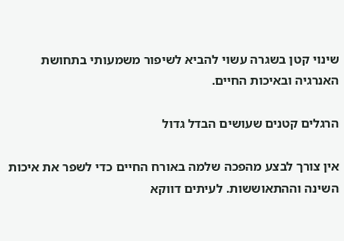שינוי קטן בשגרה עשוי להביא לשיפור משמעותי בתחושת האנרגיה ובאיכות החיים.

הרגלים קטנים שעושים הבדל גדול

אין צורך לבצע מהפכה שלמה באורח החיים כדי לשפר את איכות השינה וההתאוששות. לעיתים דווקא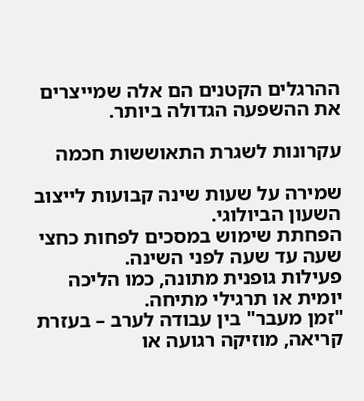ההרגלים הקטנים הם אלה שמייצרים את ההשפעה הגדולה ביותר.

עקרונות לשגרת התאוששות חכמה

שמירה על שעות שינה קבועות לייצוב השעון הביולוגי.
הפחתת שימוש במסכים לפחות כחצי שעה עד שעה לפני השינה.
פעילות גופנית מתונה, כמו הליכה יומית או תרגילי מתיחה.
"זמן מעבר" בין עבודה לערב – בעזרת קריאה, מוזיקה רגועה או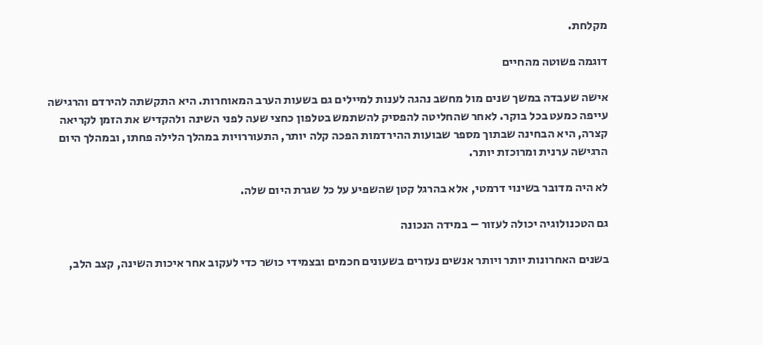מקלחת.

דוגמה פשוטה מהחיים

אישה שעבדה במשך שנים מול מחשב נהגה לענות למיילים גם בשעות הערב המאוחרות. היא התקשתה להירדם והרגישה עייפה כמעט בכל בוקר. לאחר שהחליטה להפסיק להשתמש בטלפון כחצי שעה לפני השינה ולהקדיש את הזמן לקריאה קצרה, היא הבחינה שבתוך מספר שבועות ההירדמות הפכה קלה יותר, התעוררויות במהלך הלילה פחתו, ובמהלך היום הרגישה ערנית ומרוכזת יותר.

לא היה מדובר בשינוי דרמטי, אלא בהרגל קטן שהשפיע על כל שגרת היום שלה.

גם הטכנולוגיה יכולה לעזור – במידה הנכונה

בשנים האחרונות יותר ויותר אנשים נעזרים בשעונים חכמים ובצמידי כושר כדי לעקוב אחר איכות השינה, קצב הלב,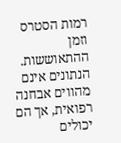רמות הסטרס וזמן ההתאוששות. הנתונים אינם מהווים אבחנה רפואית, אך הם יכולים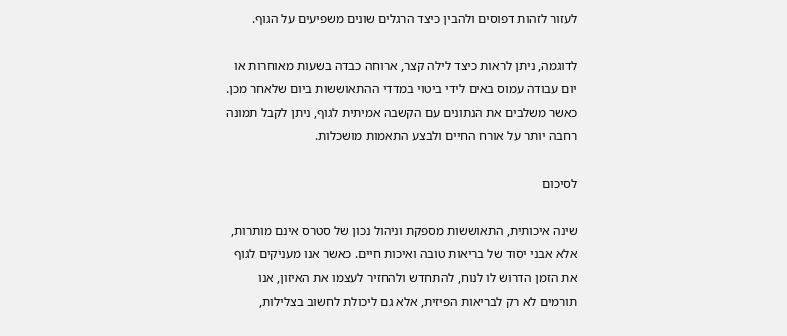לעזור לזהות דפוסים ולהבין כיצד הרגלים שונים משפיעים על הגוף.

לדוגמה, ניתן לראות כיצד לילה קצר, ארוחה כבדה בשעות מאוחרות או יום עבודה עמוס באים לידי ביטוי במדדי ההתאוששות ביום שלאחר מכן. כאשר משלבים את הנתונים עם הקשבה אמיתית לגוף, ניתן לקבל תמונה רחבה יותר על אורח החיים ולבצע התאמות מושכלות.

לסיכום

שינה איכותית, התאוששות מספקת וניהול נכון של סטרס אינם מותרות, אלא אבני יסוד של בריאות טובה ואיכות חיים. כאשר אנו מעניקים לגוף את הזמן הדרוש לו לנוח, להתחדש ולהחזיר לעצמו את האיזון, אנו תורמים לא רק לבריאות הפיזית, אלא גם ליכולת לחשוב בצלילות,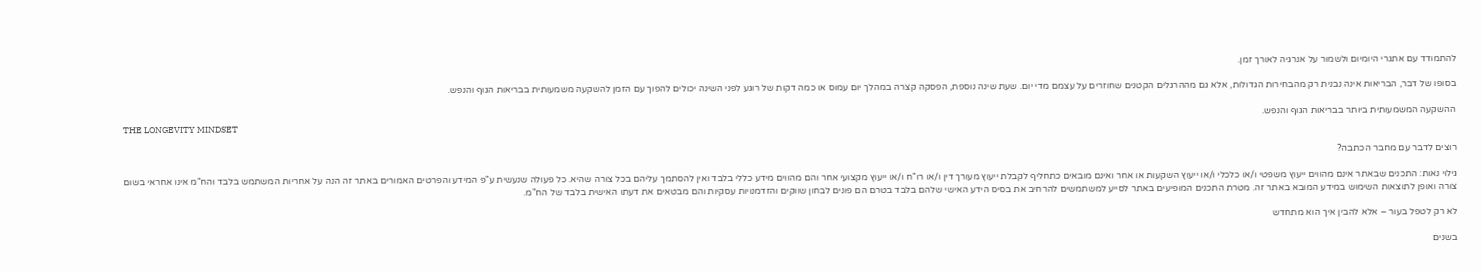להתמודד עם אתגרי היומיום ולשמור על אנרגיה לאורך זמן.

בסופו של דבר, הבריאות אינה נבנית רק מהבחירות הגדולות, אלא גם מההרגלים הקטנים שחוזרים על עצמם מדי יום. שעת שינה נוספת, הפסקה קצרה במהלך יום עמוס או כמה דקות של רוגע לפני השינה יכולים להפוך עם הזמן להשקעה משמעותית בבריאות הגוף והנפש.

ההשקעה המשמעותית ביותר בבריאות הגוף והנפש.
THE LONGEVITY MINDSET

רוצים לדבר עם מחבר הכתבה?

גילוי נאות: התכנים שבאתר אינם מהווים ייעוץ משפטי ו/או כלכלי ו/או ייעוץ השקעות או אחר ואינם מובאים כתחליף לקבלת ייעוץ מעורך דין ו/או רו"ח ו/או ייעוץ מקצועי אחר והם מהווים מידע כללי בלבד ואין להסתמך עליהם בכל צורה שהיא. כל פעולה שנעשית ע"פ המידע והפרטים האמורים באתר זה הנה על אחריות המשתמש בלבד והח"מ אינו אחראי בשום צורה ואופן לתוצאות השימוש במידע המובא באתר זה. מטרת התכנים המופיעים באתר לסייע למשתמשים להרחיב את בסיס הידע האישי שלהם בלבד בטרם הם פונים לבחון שווקים והזדמנויות עסקיות והם מבטאים את דעתו האישית בלבד של הח"מ.

לא רק לטפל בעור – אלא להבין איך הוא מתחדש

בשנים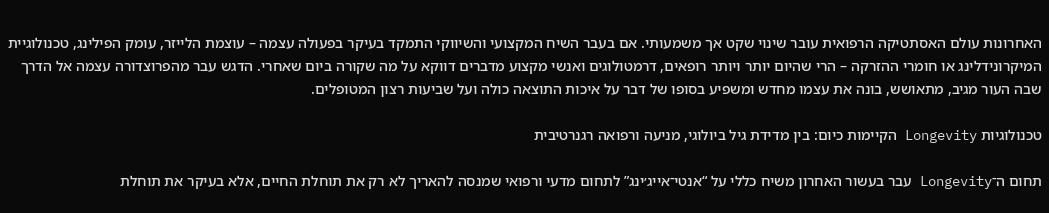האחרונות עולם האסתטיקה הרפואית עובר שינוי שקט אך משמעותי. אם בעבר השיח המקצועי והשיווקי התמקד בעיקר בפעולה עצמה – עוצמת הלייזר, עומק הפילינג, טכנולוגיית המיקרונידלינג או חומרי ההזרקה – הרי שהיום יותר ויותר רופאים, דרמטולוגים ואנשי מקצוע מדברים דווקא על מה שקורה ביום שאחרי. הדגש עבר מהפרוצדורה עצמה אל הדרך שבה העור מגיב, מתאושש, בונה את עצמו מחדש ומשפיע בסופו של דבר על איכות התוצאה כולה ועל שביעות רצון המטופלים.

טכנולוגיות Longevity הקיימות כיום: בין מדידת גיל ביולוגי, מניעה ורפואה רגנרטיבית

תחום ה־Longevity עבר בעשור האחרון משיח כללי על “אנטי־אייג׳ינג” לתחום מדעי ורפואי שמנסה להאריך לא רק את תוחלת החיים, אלא בעיקר את תוחלת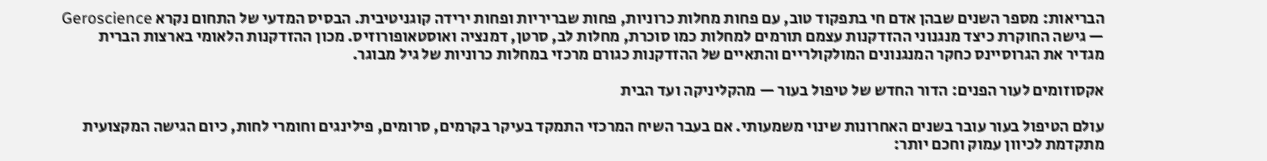הבריאות: מספר השנים שבהן אדם חי בתפקוד טוב, עם פחות מחלות כרוניות, פחות שבריריות ופחות ירידה קוגניטיבית. הבסיס המדעי של התחום נקרא Geroscience — גישה החוקרת כיצד מנגנוני ההזדקנות עצמם תורמים למחלות כמו סוכרת, מחלות לב, סרטן, דמנציה ואוסטאופורוזיס. מכון ההזדקנות הלאומי בארצות הברית מגדיר את הגרוסיינס כחקר המנגנונים המולקולריים והתאיים של ההזדקנות כגורם מרכזי במחלות כרוניות של גיל מבוגר.

אקסוזומים לעור הפנים: הדור החדש של טיפול בעור — מהקליניקה ועד הבית

עולם הטיפול בעור עובר בשנים האחרונות שינוי משמעותי. אם בעבר השיח המרכזי התמקד בעיקר בקרמים, סרומים, פילינגים וחומרי לחות, כיום הגישה המקצועית מתקדמת לכיוון עמוק וחכם יותר: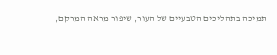תמיכה בתהליכים הטבעיים של העור, שיפור מראה המרקם,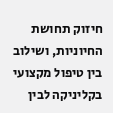חיזוק תחושת החיוניות, ושילוב בין טיפול מקצועי בקליניקה לבין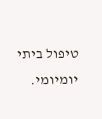טיפול ביתי יומיומי.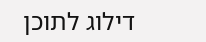דילוג לתוכן